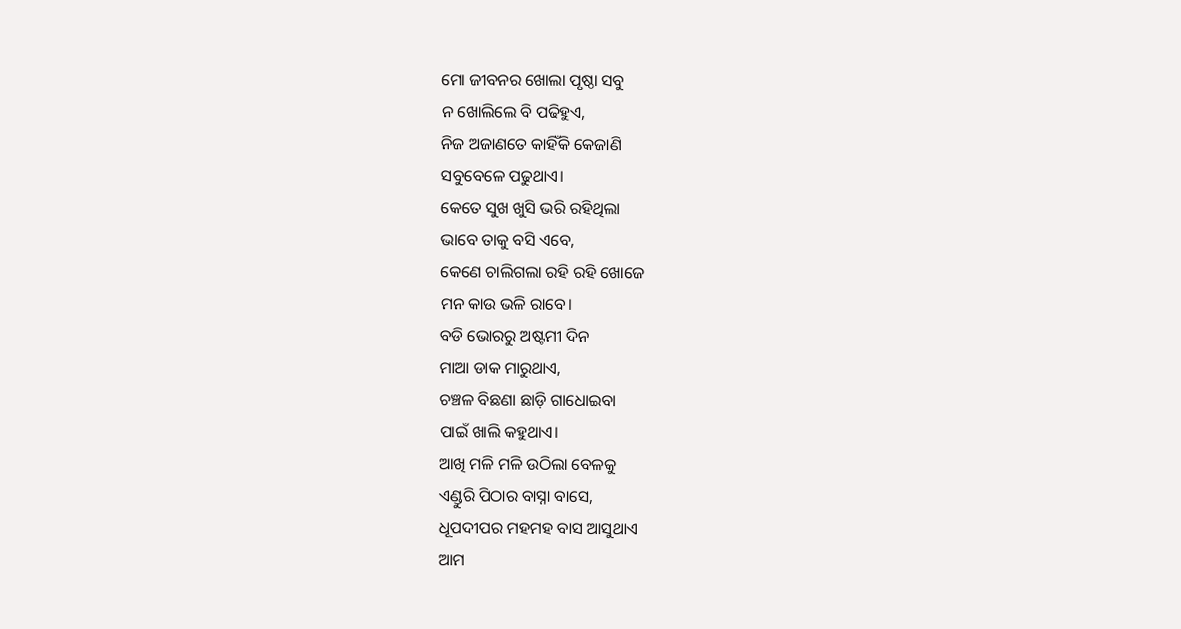ମୋ ଜୀବନର ଖୋଲା ପୃଷ୍ଠା ସବୁ
ନ ଖୋଲିଲେ ବି ପଢିହୁଏ,
ନିଜ ଅଜାଣତେ କାହିଁକି କେଜାଣି
ସବୁବେଳେ ପଢୁଥାଏ।
କେତେ ସୁଖ ଖୁସି ଭରି ରହିଥିଲା
ଭାବେ ତାକୁ ବସି ଏବେ,
କେଣେ ଚାଲିଗଲା ରହି ରହି ଖୋଜେ
ମନ କାଉ ଭଳି ରାବେ।
ବଡି ଭୋରରୁ ଅଷ୍ଟମୀ ଦିନ
ମାଆ ଡାକ ମାରୁଥାଏ,
ଚଞ୍ଚଳ ବିଛଣା ଛାଡ଼ି ଗାଧୋଇବା
ପାଇଁ ଖାଲି କହୁଥାଏ।
ଆଖି ମଳି ମଳି ଉଠିଲା ବେଳକୁ
ଏଣ୍ଡୁରି ପିଠାର ବାସ୍ନା ବାସେ,
ଧୂପଦୀପର ମହମହ ବାସ ଆସୁଥାଏ
ଆମ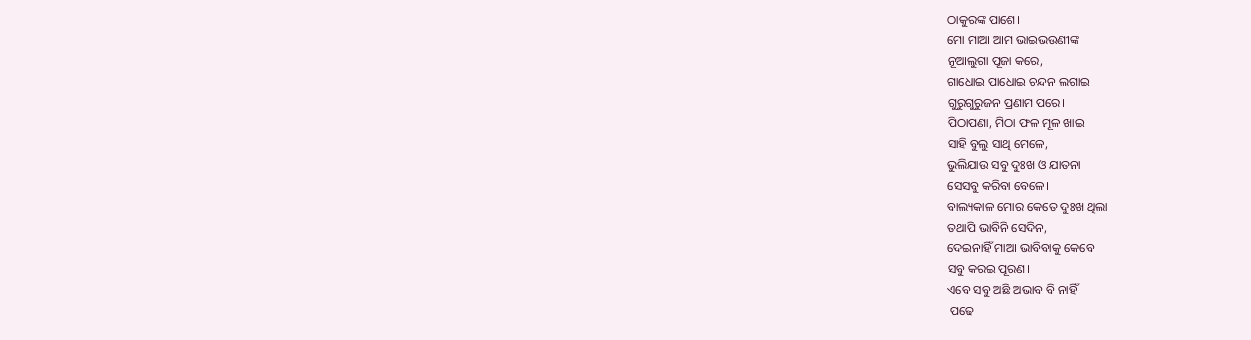ଠାକୁରଙ୍କ ପାଶେ।
ମୋ ମାଆ ଆମ ଭାଇଭଉଣୀଙ୍କ
ନୂଆଲୁଗା ପୂଜା କରେ,
ଗାଧୋଇ ପାଧୋଇ ଚନ୍ଦନ ଲଗାଇ
ଗୁରୁଗୁରୁଜନ ପ୍ରଣାମ ପରେ।
ପିଠାପଣା, ମିଠା ଫଳ ମୂଳ ଖାଇ
ସାହି ବୁଲୁ ସାଥି ମେଳେ,
ଭୁଲିଯାଉ ସବୁ ଦୁଃଖ ଓ ଯାତନା
ସେସବୁ କରିବା ବେଳେ।
ବାଲ୍ୟକାଳ ମୋର କେତେ ଦୁଃଖ ଥିଲା
ତଥାପି ଭାବିନି ସେଦିନ,
ଦେଇନାହିଁ ମାଆ ଭାବିବାକୁ କେବେ
ସବୁ କରଇ ପୂରଣ।
ଏବେ ସବୁ ଅଛି ଅଭାବ ବି ନାହିଁ
 ପଢେ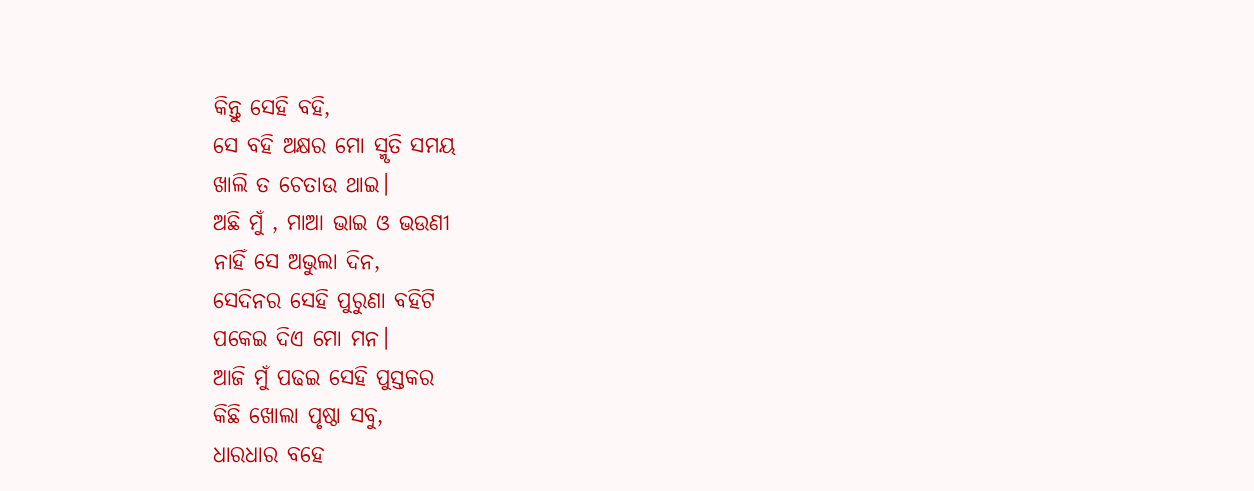କିନ୍ତୁ ସେହି ବହି,
ସେ ବହି ଅକ୍ଷର ମୋ ସ୍ମୃତି ସମୟ
ଖାଲି ତ ଚେତାଉ ଥାଇ।
ଅଛି ମୁଁ , ମାଆ ଭାଇ ଓ ଭଉଣୀ
ନାହିଁ ସେ ଅଭୁଲା ଦିନ,
ସେଦିନର ସେହି ପୁରୁଣା ବହିଟି
ପକେଇ ଦିଏ ମୋ ମନ।
ଆଜି ମୁଁ ପଢଇ ସେହି ପୁସ୍ତକର
କିଛି ଖୋଲା ପୃଷ୍ଠା ସବୁ,
ଧାରଧାର ବହେ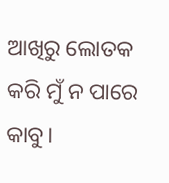ଆଖିରୁ ଲୋତକ
କରି ମୁଁ ନ ପାରେ କାବୁ।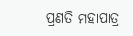ପ୍ରଣତି ମହାପାତ୍ର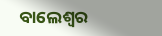ବାଲେଶ୍ଵର